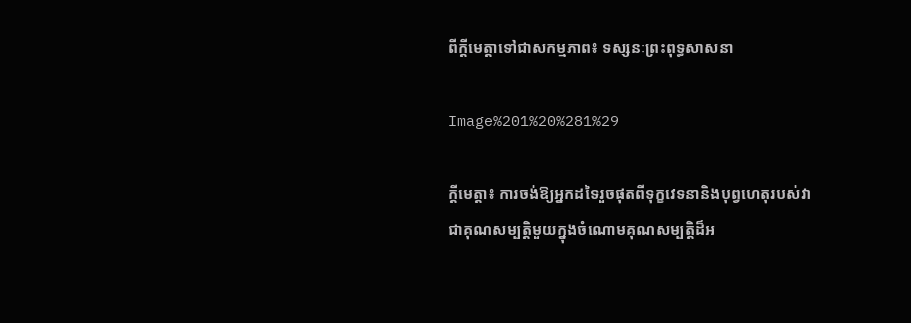ពីក្ដីមេត្តាទៅជាសកម្មភាព៖ ទស្សនៈព្រះពុទ្ធសាសនា

Image%201%20%281%29

ក្ដីមេត្តា៖ ការចង់ឱ្យអ្នកដទៃរួចផុតពីទុក្ខវេទនានិងបុព្វហេតុរបស់វា ជាគុណសម្បត្តិមួយក្នុងចំណោមគុណសម្បត្តិដ៏អ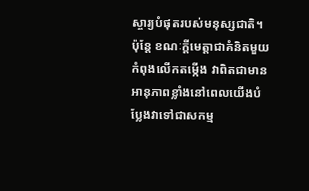ស្ចារ្យបំផុតរបស់មនុស្សជាតិ។ ប៉ុន្តែ ខណៈក្ដីមេត្តាជាគំនិតមួយកំពុងលើកតម្កើង វាពិតជាមានអានុភាពខ្លាំងនៅពេលយើងបំប្លែងវាទៅជាសកម្ម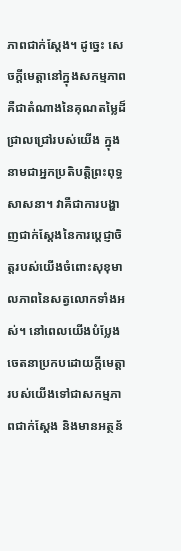ភាពជាក់ស្តែង។ ដូច្នេះ សេចក្តីមេត្តានៅក្នុងសកម្មភាព គឺជាតំណាងនៃគុណតម្លៃដ៏ជ្រាលជ្រៅរបស់យើង ក្នុងនាមជាអ្នកប្រតិបត្តិព្រះពុទ្ធសាសនា។ វាគឺជាការបង្ហាញជាក់ស្តែងនៃការប្តេជ្ញាចិត្តរបស់យើងចំពោះសុខុមាលភាពនៃសត្វលោកទាំងអស់។ នៅពេលយើងបំប្លែងចេតនាប្រកបដោយក្តីមេត្តារបស់យើងទៅជាសកម្មភាពជាក់ស្តែង និងមានអត្ថន័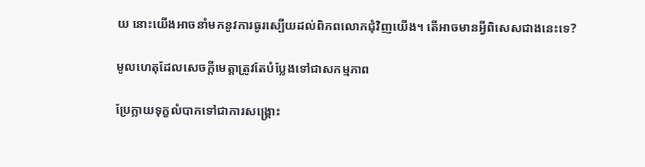យ នោះយើងអាចនាំមកនូវការធូរស្បើយដល់ពិភពលោកជុំវិញយើង។ តើអាចមានអ្វីពិសេសជាងនេះទេ?

មូលហេតុដែលសេចក្ដីមេត្តាត្រូវតែបំប្លែងទៅជាសកម្មភាព

ប្រែក្លាយទុក្ខលំបាកទៅជាការសង្គ្រោះ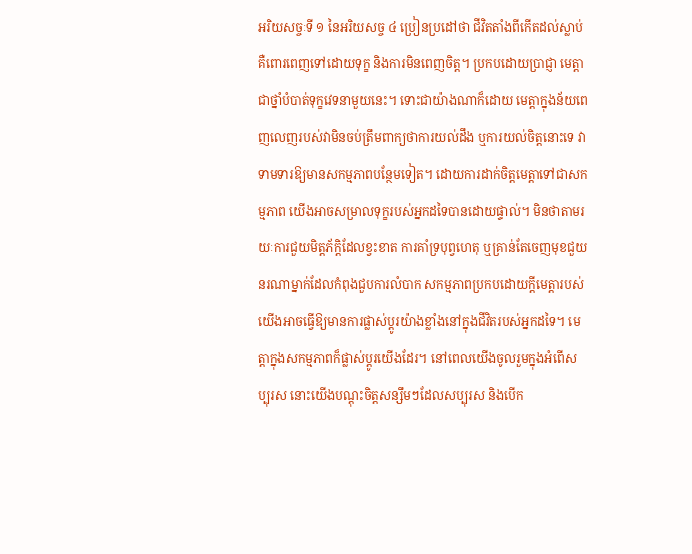អរិយសច្ចៈទី ១ នៃអរិយសច្ច ៤ ប្រៀនប្រដៅថា ជីវិតតាំងពីកើតដល់ស្លាប់ គឺពោរពេញទៅដោយទុក្ខ និងការមិនពេញចិត្ត។ ប្រកបដោយប្រាជ្ញា មេត្តាជាថ្នាំបំបាត់ទុក្ខវេទនាមួយនេះ។ ទោះជាយ៉ាងណាក៏ដោយ មេត្តាក្នុងន័យពេញលេញរបស់វាមិនចប់ត្រឹមពាក្យថាការយល់ដឹង ឬការយល់ចិត្តនោះទេ វាទាមទារឱ្យមានសកម្មភាពបន្ថែមទៀត។ ដោយការដាក់ចិត្តមេត្តាទៅជាសកម្មភាព យើងអាចសម្រាលទុក្ខរបស់អ្នកដទៃបានដោយផ្ទាល់។ មិនថាតាមរយៈការជួយមិត្តភ័ក្តិដែលខ្វះខាត ការគាំទ្របុព្វហេតុ ឬគ្រាន់តែចេញមុខជួយនរណាម្នាក់ដែលកំពុងជួបការលំបាក សកម្មភាពប្រកបដោយក្តីមេត្តារបស់យើងអាចធ្វើឱ្យមានការផ្លាស់ប្តូរយ៉ាងខ្លាំងនៅក្នុងជីវិតរបស់អ្នកដទៃ។ មេត្តាក្នុងសកម្មភាពក៏ផ្លាស់ប្តូរយើងដែរ។ នៅពេលយើងចូលរួមក្នុងអំពើសប្បុរស នោះយើងបណ្ដុះចិត្តសន្សឹមៗដែលសប្បុរស និងបើក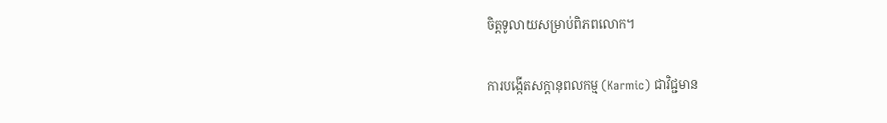ចិត្តទូលាយសម្រាប់ពិភពលោក។

ការបង្កើតសក្តានុពលកម្ម (Karmic) ជាវិជ្ជមាន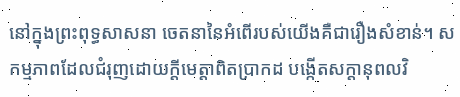នៅក្នុងព្រះពុទ្ធសាសនា ចេតនានៃអំពើរបស់យើងគឺជារឿងសំខាន់។ សកម្មភាពដែលជំរុញដោយក្ដីមេត្តាពិតប្រាកដ បង្កើតសក្តានុពលវិ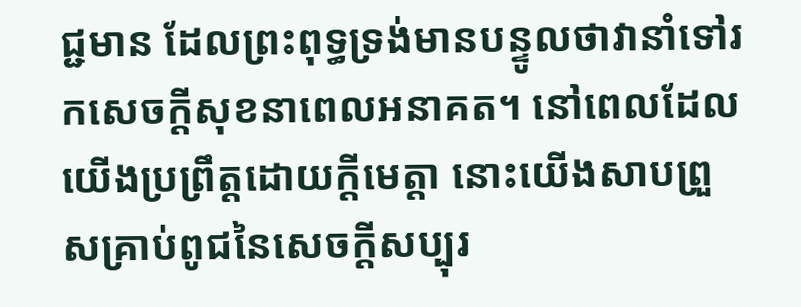ជ្ជមាន ដែលព្រះពុទ្ធទ្រង់មានបន្ទូលថាវានាំទៅរកសេចក្តីសុខនាពេលអនាគត។ នៅពេលដែលយើងប្រព្រឹត្តដោយក្តីមេត្តា នោះយើងសាបព្រួសគ្រាប់ពូជនៃសេចក្តីសប្បុរ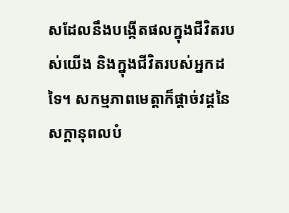សដែលនឹងបង្កើតផលក្នុងជីវិតរបស់យើង និងក្នុងជីវិតរបស់អ្នកដទៃ។ សកម្មភាពមេត្តាក៏ផ្ដាច់វដ្តនៃសក្ដានុពលបំ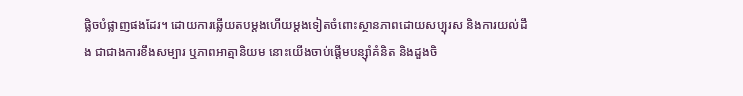ផ្លិចបំផ្លាញផងដែរ។ ដោយការឆ្លើយតបម្តងហើយម្តងទៀតចំពោះស្ថានភាពដោយសប្បុរស និងការយល់ដឹង ជាជាងការខឹងសម្បារ ឬភាពអាត្មានិយម នោះយើងចាប់ផ្តើមបន្ស៊ាំគំនិត និងដួងចិ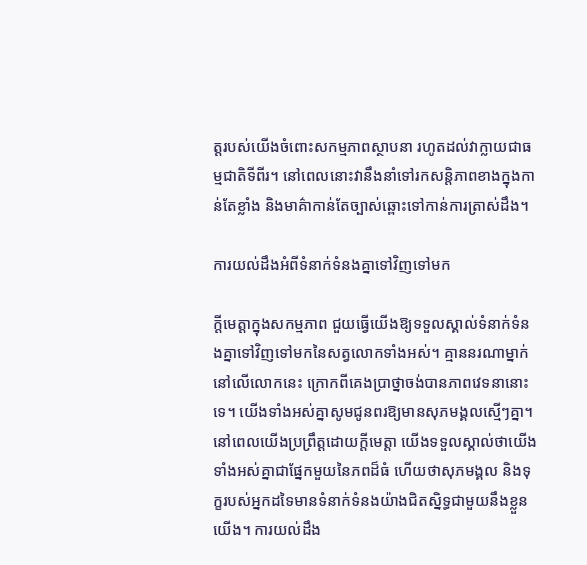ត្តរបស់យើងចំពោះសកម្មភាពស្ថាបនា រហូតដល់វាក្លាយជាធម្មជាតិទីពីរ។ នៅពេលនោះវានឹងនាំទៅរកសន្តិភាពខាងក្នុងកាន់តែខ្លាំង និងមាគ៌ាកាន់តែច្បាស់ឆ្ពោះទៅកាន់ការត្រាស់ដឹង។

ការយល់ដឹងអំពីទំនាក់ទំនងគ្នាទៅវិញទៅមក

ក្ដីមេត្តាក្នុងសកម្មភាព ជួយធ្វើយើងឱ្យទទួលស្គាល់ទំនាក់ទំនងគ្នាទៅវិញទៅមកនៃសត្វលោកទាំងអស់។ គ្មាននរណាម្នាក់នៅលើលោកនេះ ក្រោកពីគេងប្រាថ្នាចង់បានភាពវេទនានោះទេ។ យើងទាំងអស់គ្នាសូមជូនពរឱ្យមានសុភមង្គលស្មើៗគ្នា។ នៅពេលយើងប្រព្រឹត្តដោយក្តីមេត្តា យើងទទួលស្គាល់ថាយើងទាំងអស់គ្នាជាផ្នែកមួយនៃភពដ៏ធំ ហើយថាសុភមង្គល និងទុក្ខរបស់អ្នកដទៃមានទំនាក់ទំនងយ៉ាងជិតស្និទ្ធជាមួយនឹងខ្លួនយើង។ ការយល់ដឹង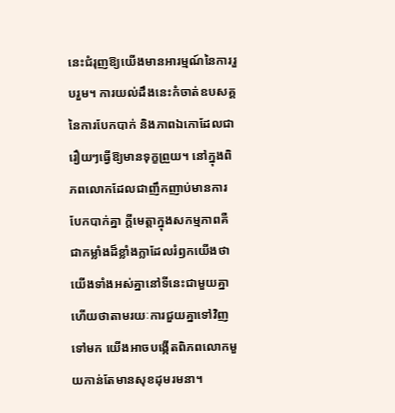នេះជំរុញឱ្យយើងមានអារម្មណ៍នៃការរួបរួម។ ការយល់ដឹងនេះកំចាត់ឧបសគ្គនៃការបែកបាក់ និងភាពឯកោដែលជារឿយៗធ្វើឱ្យមានទុក្ខព្រួយ។ នៅក្នុងពិភពលោកដែលជាញឹកញាប់មានការបែកបាក់គ្នា ក្ដីមេត្តាក្នុងសកម្មភាពគឺជាកម្លាំងដ៏ខ្លាំងក្លាដែលរំឭកយើងថាយើងទាំងអស់គ្នានៅទីនេះជាមួយគ្នា ហើយថាតាមរយៈការជួយគ្នាទៅវិញទៅមក យើងអាចបង្កើតពិភពលោកមួយកាន់តែមានសុខដុមរមនា។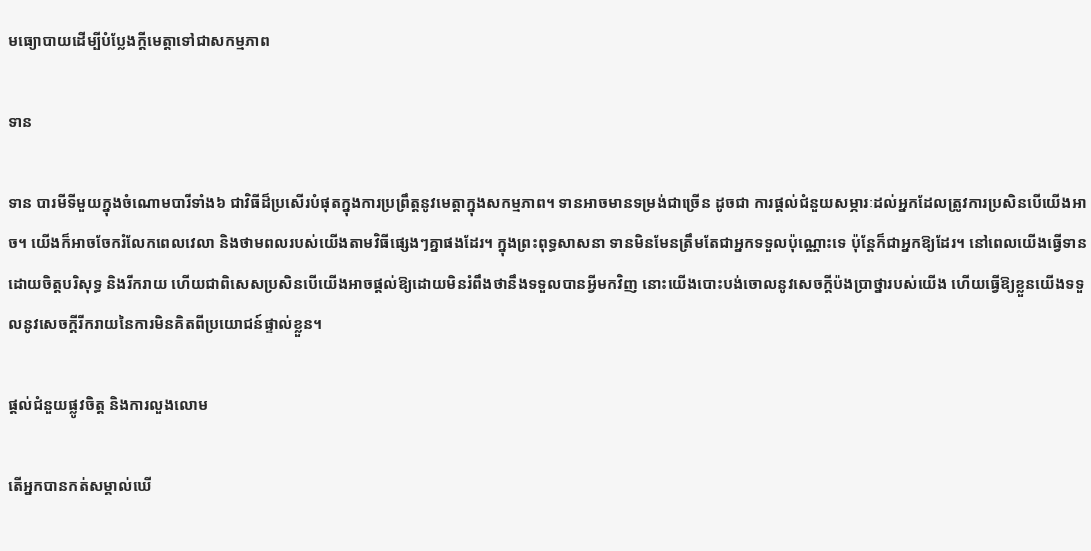មធ្យោបាយដើម្បីបំប្លែងក្ដីមេត្តាទៅជាសកម្មភាព

ទាន

ទាន បារមីទីមួយក្នុងចំណោមបារីទាំង៦ ជាវិធីដ៏ប្រសើរបំផុតក្នុងការប្រព្រឹត្តនូវមេត្តាក្នុងសកម្មភាព។ ទានអាចមានទម្រង់ជាច្រើន ដូចជា ការផ្តល់ជំនួយសម្ភារៈដល់អ្នកដែលត្រូវការប្រសិនបើយើងអាច។ យើងក៏អាចចែករំលែកពេលវេលា និងថាមពលរបស់យើងតាមវិធីផ្សេងៗគ្នាផងដែរ។ ក្នុងព្រះពុទ្ធសាសនា ទានមិនមែនត្រឹមតែជាអ្នកទទួលប៉ុណ្ណោះទេ ប៉ុន្តែក៏ជាអ្នកឱ្យដែរ។ នៅពេលយើងធ្វើទានដោយចិត្តបរិសុទ្ធ និងរីករាយ ហើយជាពិសេសប្រសិនបើយើងអាចផ្តល់ឱ្យដោយមិនរំពឹងថានឹងទទួលបានអ្វីមកវិញ នោះយើងបោះបង់ចោលនូវសេចក្តីប៉ងប្រាថ្នារបស់យើង ហើយធ្វើឱ្យខ្លួនយើងទទួលនូវសេចក្តីរីករាយនៃការមិនគិតពីប្រយោជន៍ផ្ទាល់ខ្លួន។

ផ្តល់ជំនួយផ្លូវចិត្ត និងការលួងលោម

តើអ្នកបានកត់សម្គាល់ឃើ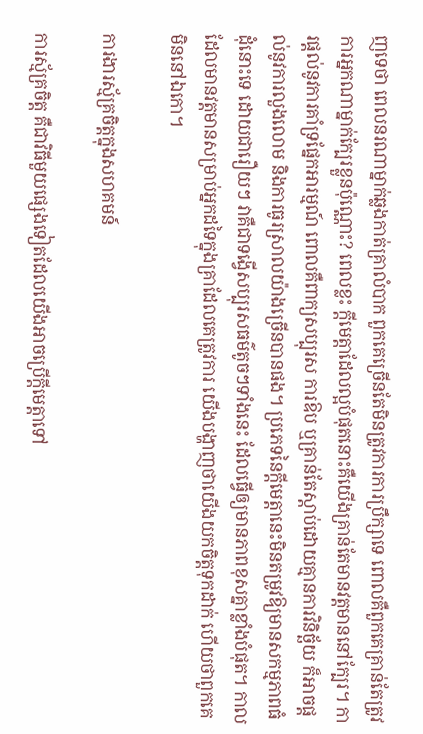ញទេថា ពេលនរណាម្នាក់ឆ្លងកាត់គ្រាលំបាក ពួកគេច្រើនតែមិនត្រូវការការប្រឹក្សាទេ ពោលគឺពួកគេគ្រាន់តែត្រូវការអ្នកណាម្នាក់ក្បែរខ្លួនប៉ុណ្ណោះ? ពេលខ្លះ ក្ដីមេត្តាដែលល្អបំផុតនោះគឺយើងគ្រាន់តែមានវត្តមាននៅក្បែរ។ ការផ្តល់នូវការគាំទ្រផ្នែកអារម្មណ៍ ពោលគឺពាក្យសប្បុរស ការឱប ឬគ្រាន់តែស្តាប់ដោយគ្មានការវិនិច្ឆ័យ ក៏អាចផ្តល់នូវការលួងលោម និងការធូរស្រាលយ៉ាងច្រើនបានផង។ ប្រភេទនៃក្ដីមេត្តានេះមិនតម្រូវឱ្យមានសកម្មភាពធំដុំនោះទេ ដោយជារឿយៗ វាគឺជាទង្វើសប្បុរសធម៌តូចៗទាំងនេះ ដែលធ្វើឲ្យមានភាពខុសគ្នាខ្លាំងបំផុត។ កាលដែលមានវត្តមានសម្រាប់អ្នកដទៃក្នុងគ្រាដែលគេត្រូវការ យើងបង្ហាញថាយើងយកចិត្តទុកដាក់ ហើយថាពួកគេមិននៅឯកោ។

ការងារស្ម័គ្រចិត្តក្នុងសហគមន៍

ការស្ម័គ្រចិត្ត គឺជាវិធីមួយផ្សេងទៀតដែលយើងអាចប្រើក្ដីមេត្តាទៅ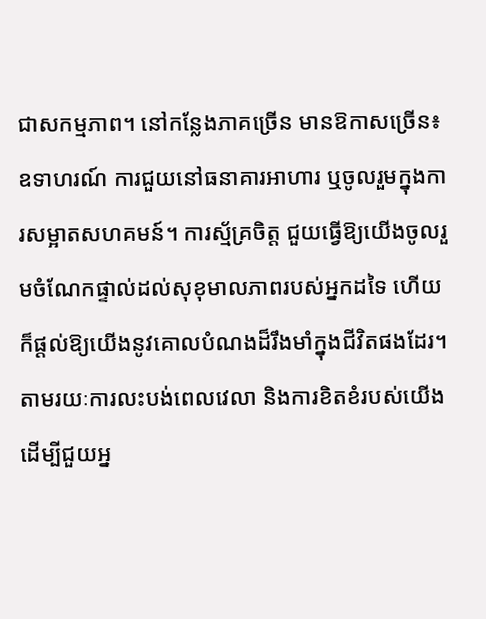ជាសកម្មភាព។ នៅកន្លែងភាគច្រើន មានឱកាសច្រើន៖ ឧទាហរណ៍ ការជួយនៅធនាគារអាហារ ឬចូលរួមក្នុងការសម្អាតសហគមន៍។ ការស្ម័គ្រចិត្ត ជួយធ្វើឱ្យយើងចូលរួមចំណែកផ្ទាល់ដល់សុខុមាលភាពរបស់អ្នកដទៃ ហើយក៏ផ្តល់ឱ្យយើងនូវគោលបំណងដ៏រឹងមាំក្នុងជីវិតផងដែរ។ តាមរយៈការលះបង់ពេលវេលា និងការខិតខំរបស់យើងដើម្បីជួយអ្ន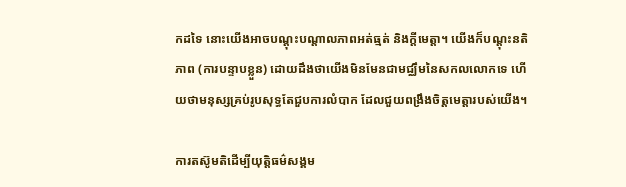កដទៃ នោះយើងអាចបណ្ដុះបណ្ដាលភាពអត់ធ្មត់ និងក្ដីមេត្តា។ យើងក៏បណ្ដុះនតិភាព (ការបន្ទាបខ្លួន) ដោយដឹងថាយើងមិនមែនជាមជ្ឈឹមនៃសកលលោកទេ ហើយថាមនុស្សគ្រប់រូបសុទ្ធតែជួបការលំបាក ដែលជួយពង្រឹងចិត្តមេត្តារបស់យើង។

ការតស៊ូមតិដើម្បីយុត្តិធម៌សង្គម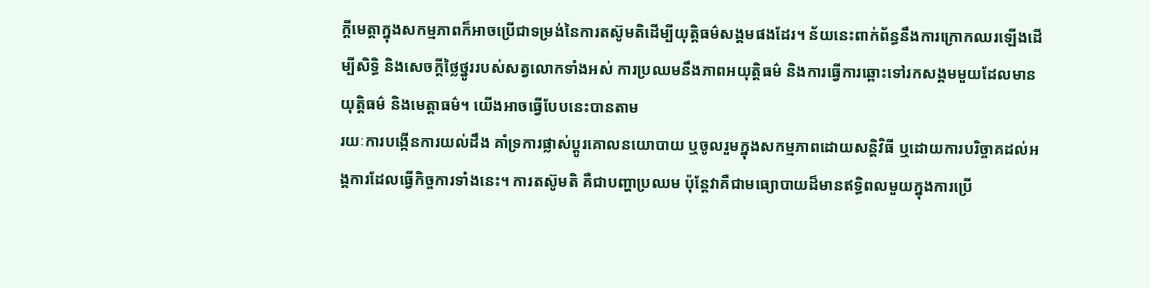ក្ដីមេត្តាក្នុងសកម្មភាពក៏អាចប្រើជាទម្រង់នៃការតស៊ូមតិដើម្បីយុត្តិធម៌សង្គមផងដែរ។ ន័យនេះពាក់ព័ន្ធនឹងការក្រោកឈរឡើងដើម្បីសិទ្ធិ និងសេចក្តីថ្លៃថ្នូររបស់សត្វលោកទាំងអស់ ការប្រឈមនឹងភាពអយុត្តិធម៌ និងការធ្វើការឆ្ពោះទៅរកសង្គមមួយដែលមានយុត្តិធម៌ និងមេត្តាធម៌។ យើងអាចធ្វើបែបនេះបានតាម
រយៈការបង្កើនការយល់ដឹង គាំទ្រការផ្លាស់ប្តូរគោលនយោបាយ ឬចូលរួមក្នុងសកម្មភាពដោយសន្តិវិធី ឬដោយការបរិច្ចាគដល់អង្គការដែលធ្វើកិច្ចការទាំងនេះ។ ការតស៊ូមតិ គឺជាបញ្ហាប្រឈម ប៉ុន្តែវាគឺជាមធ្យោបាយដ៏មានឥទ្ធិពលមួយក្នុងការប្រើ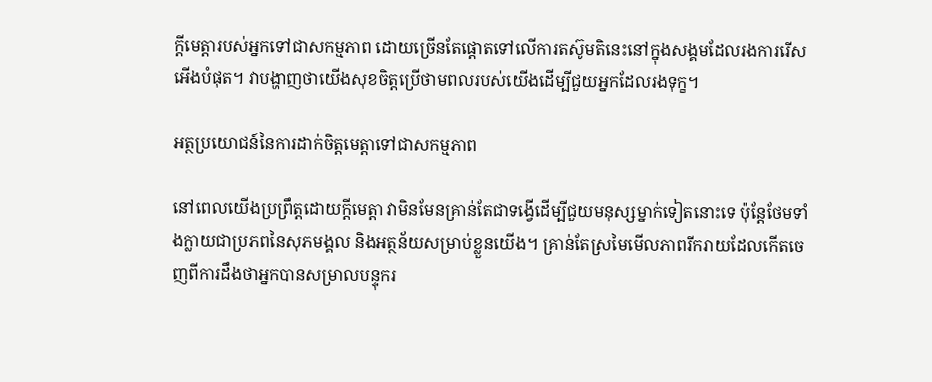ក្ដីមេត្តារបស់អ្នកទៅជាសកម្មភាព ដោយច្រើនតែផ្តោតទៅលើការតស៊ូមតិនេះនៅក្នុងសង្គមដែលរងការរើសអើងបំផុត។ វាបង្ហាញថាយើងសុខចិត្តប្រើថាមពលរបស់យើងដើម្បីជួយអ្នកដែលរងទុក្ខ។

អត្ថប្រយោជន៍នៃការដាក់ចិត្តមេត្តាទៅជាសកម្មភាព

នៅពេលយើងប្រព្រឹត្តដោយក្តីមេត្តា វាមិនមែនគ្រាន់តែជាទង្វើដើម្បីជួយមនុស្សម្នាក់ទៀតនោះទេ ប៉ុន្តែថែមទាំងក្លាយជាប្រភពនៃសុភមង្គល និងអត្ថន័យសម្រាប់ខ្លួនយើង។ គ្រាន់តែស្រមៃមើលភាពរីករាយដែលកើតចេញពីការដឹងថាអ្នកបានសម្រាលបន្ទុករ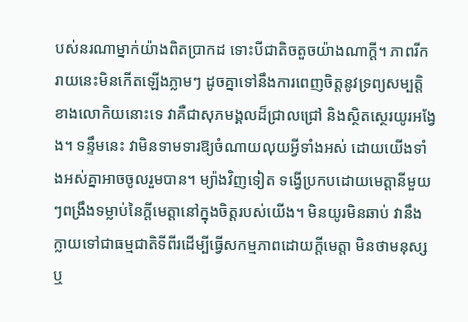បស់នរណាម្នាក់យ៉ាងពិតប្រាកដ ទោះបីជាតិចតួចយ៉ាងណាក្ដី។ ភាពរីករាយនេះមិនកើតឡើងភ្លាមៗ ដូចគ្នាទៅនឹងការពេញចិត្តនូវទ្រព្យសម្បត្តិខាងលោកិយនោះទេ វាគឺជាសុភមង្គលដ៏ជ្រាលជ្រៅ និងស្ថិតស្ថេរយូរអង្វែង។ ទន្ទឹមនេះ វាមិនទាមទារឱ្យចំណាយលុយអ្វីទាំងអស់ ដោយយើងទាំងអស់គ្នាអាចចូលរួមបាន។ ម្យ៉ាងវិញទៀត ទង្វើប្រកបដោយមេត្តានីមួយៗពង្រឹងទម្លាប់នៃក្តីមេត្តានៅក្នុងចិត្តរបស់យើង។ មិនយូរមិនឆាប់ វានឹងក្លាយទៅជាធម្មជាតិទីពីរដើម្បីធ្វើសកម្មភាពដោយក្តីមេត្តា មិនថាមនុស្ស ឬ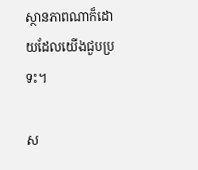ស្ថានភាពណាក៏ដោយដែលយើងជួបប្រទះ។

ស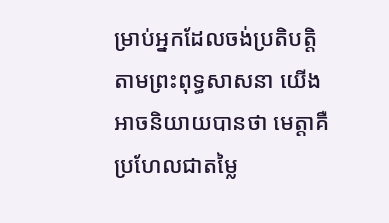ម្រាប់អ្នកដែលចង់ប្រតិបត្តិតាមព្រះពុទ្ធសាសនា យើងអាចនិយាយបានថា មេត្តាគឺប្រហែលជាតម្លៃ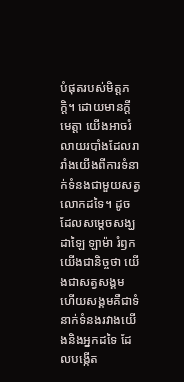បំផុតរបស់មិត្តភក្ដិ។ ដោយមានក្ដីមេត្តា យើងអាចរំលាយរបាំងដែលរារាំងយើងពីការទំនាក់ទំនងជាមួយសត្វលោកដទៃ។ ដូចដែលសម្តេចសង្ឃ ដាឡៃ ឡាម៉ា រំឭកយើងជានិច្ចថា យើងជាសត្វសង្គម ហើយសង្គមគឺជាទំនាក់ទំនងរវាងយើងនិងអ្នកដទៃ ដែលបង្កើត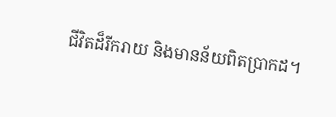ជីវិតដ៏រីករាយ និងមានន័យពិតប្រាកដ។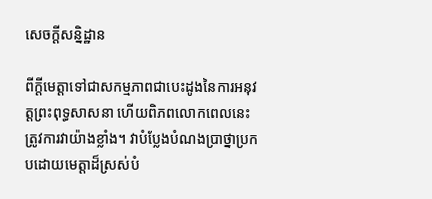សេចក្តីសន្និដ្ឋាន

ពីក្ដីមេត្តាទៅជាសកម្មភាពជាបេះដូងនៃការអនុវត្តព្រះពុទ្ធសាសនា ហើយពិភពលោកពេលនេះត្រូវការវាយ៉ាងខ្លាំង។ វាបំប្លែងបំណងប្រាថ្នាប្រកបដោយមេត្តាដ៏ស្រស់បំ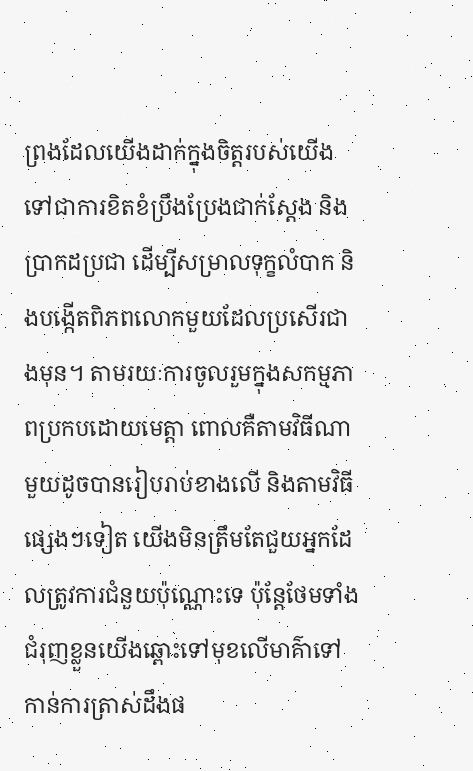ព្រងដែលយើងដាក់ក្នុងចិត្តរបស់យើង ទៅជាការខិតខំប្រឹងប្រែងជាក់ស្តែង និងប្រាកដប្រជា ដើម្បីសម្រាលទុក្ខលំបាក និងបង្កើតពិភពលោកមួយដែលប្រសើរជាងមុន។ តាមរយៈការចូលរួមក្នុងសកម្មភាពប្រកបដោយមេត្តា ពោលគឺតាមវិធីណាមួយដូចបានរៀបរាប់ខាងលើ និងតាមវិធីផ្សេងៗទៀត យើងមិនត្រឹមតែជួយអ្នកដែលត្រូវការជំនួយប៉ុណ្ណោះទេ ប៉ុន្តែថែមទាំងជំរុញខ្លួនយើងឆ្ពោះទៅមុខលើមាគ៌ាទៅកាន់ការត្រាស់ដឹងផ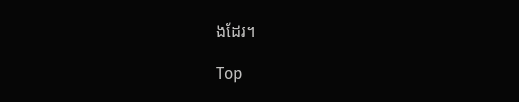ងដែរ។

Top